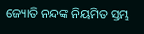ଜ୍ୟୋତି ନନ୍ଦଙ୍କ ନିୟମିତ ସ୍ତମ୍ଭ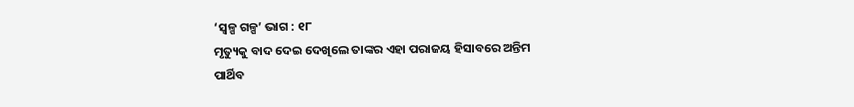‘ସ୍ୱଳ୍ପ ଗଳ୍ପ’ ଭାଗ : ୧୮
ମୃତ୍ୟୁକୁ ବାଦ ଦେଇ ଦେଖିଲେ ତାଙ୍କର ଏହା ପରାଜୟ ହିସାବରେ ଅନ୍ତିମ ପାର୍ଥିବ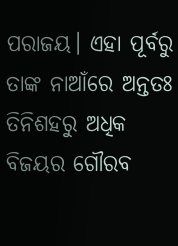ପରାଜୟ। ଏହା ପୂର୍ବରୁ ତାଙ୍କ ନାଆଁରେ ଅନ୍ତତଃ ତିନିଶହରୁ ଅଧିକ ବିଜୟର ଗୌରବ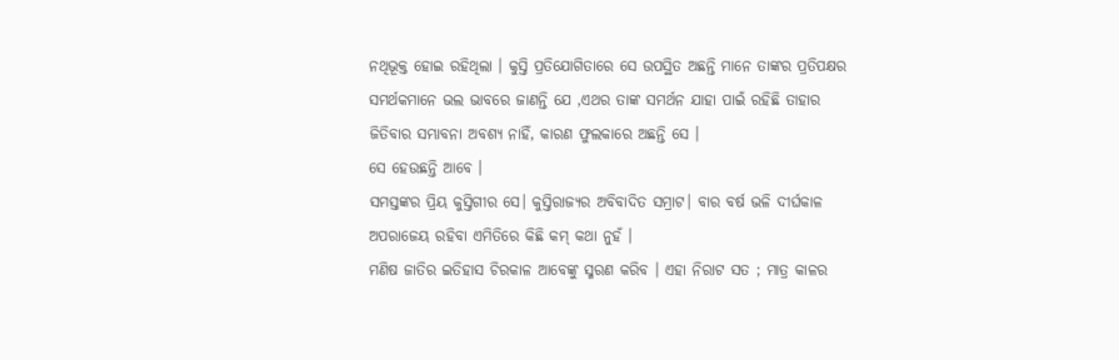ନଥିଭୂକ୍ତ ହୋଇ ରହିଥିଲା । କୁସ୍ତି ପ୍ରତିଯୋଗିତାରେ ସେ ଉପସ୍ଥିତ ଅଛନ୍ତି ମାନେ ତାଙ୍କର ପ୍ରତିପକ୍ଷର ସମର୍ଥକମାନେ ଭଲ ଭାବରେ ଜାଣନ୍ତି ଯେ ,ଏଥର ତାଙ୍କ ସମର୍ଥନ ଯାହା ପାଇଁ ରହିଛି ତାହାର ଜିତିବାର ସମ୍ଭାବନା ଅବଶ୍ୟ ନାହିଁ, କାରଣ ଫୁଲକାରେ ଅଛନ୍ତି ସେ ।
ସେ ହେଉଛନ୍ତି ଆବେ ।
ସମସ୍ତଙ୍କର ପ୍ରିୟ କୁସ୍ତିଗୀର ସେ। କୁସ୍ତିରାଜ୍ୟର ଅବିବାଦିତ ସମ୍ରାଟ। ବାର ବର୍ଷ ଭଳି ଦୀର୍ଘକାଳ ଅପରାଜେୟ ରହିବା ଏମିତିରେ କିଛି କମ୍ କଥା ନୁହଁ ।
ମଣିଷ ଜାତିର ଇତିହାସ ଚିରକାଳ ଆବେଙ୍କୁ ସ୍ମରଣ କରିବ । ଏହା ନିରାଟ ସତ ; ମାତ୍ର କାଳର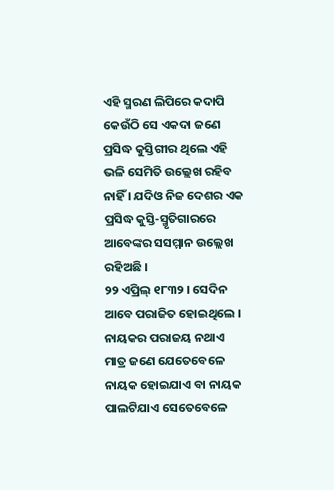ଏହି ସ୍ମରଣ ଲିପିରେ କଦାପି କେଉଁଠି ସେ ଏକଦା ଜଣେ ପ୍ରସିଦ୍ଧ କୁସ୍ତିଗୀର ଥିଲେ ଏହି ଭଳି ସେମିତି ଉଲ୍ଲେଖ ରହିବ ନାହିଁ । ଯଦିଓ ନିଜ ଦେଶର ଏକ ପ୍ରସିଦ୍ଧ କୁସ୍ତି-ସ୍ମୃତିଗାରରେ ଆବେଙ୍କର ସସମ୍ମାନ ଉଲ୍ଲେଖ ରହିଅଛି ।
୨୨ ଏପ୍ରିଲ୍ ୧୮୩୨ । ସେଦିନ ଆବେ ପରାଜିତ ହୋଇଥିଲେ ।
ନାୟକର ପରାଜୟ ନଥାଏ ମାତ୍ର ଜଣେ ଯେତେବେଳେ ନାୟକ ହୋଇଯାଏ ବା ନାୟକ ପାଲଟିଯାଏ ସେତେବେଳେ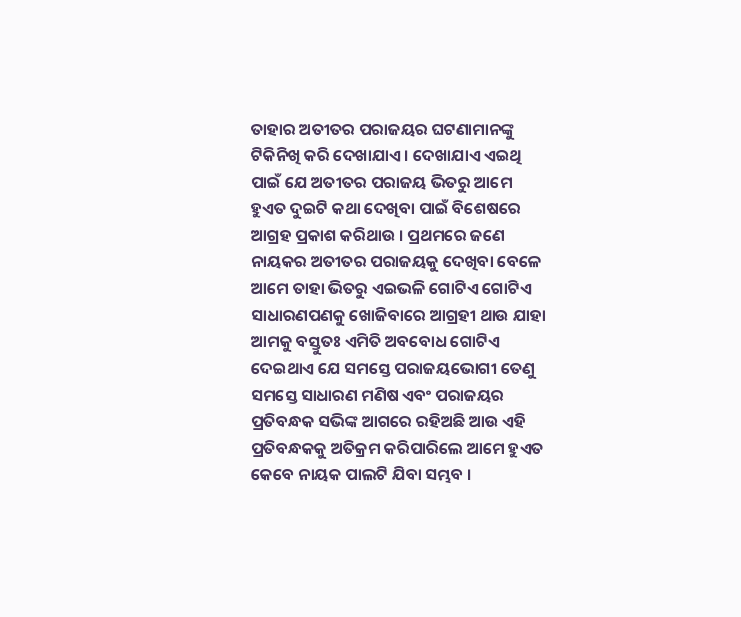ତାହାର ଅତୀତର ପରାଜୟର ଘଟଣାମାନଙ୍କୁ ଟିକିନିଖି କରି ଦେଖାଯାଏ । ଦେଖାଯାଏ ଏଇଥି ପାଇଁ ଯେ ଅତୀତର ପରାଜୟ ଭିତରୁ ଆମେ ହୁଏତ ଦୁଇଟି କଥା ଦେଖିବା ପାଇଁ ବିଶେଷରେ ଆଗ୍ରହ ପ୍ରକାଶ କରିଥାଉ । ପ୍ରଥମରେ ଜଣେ ନାୟକର ଅତୀତର ପରାଜୟକୁ ଦେଖିବା ବେଳେ ଆମେ ତାହା ଭିତରୁ ଏଇଭଳି ଗୋଟିଏ ଗୋଟିଏ ସାଧାରଣପଣକୁ ଖୋଜିବାରେ ଆଗ୍ରହୀ ଥାଉ ଯାହା ଆମକୁ ବସ୍ତୁତଃ ଏମିତି ଅବବୋଧ ଗୋଟିଏ ଦେଇଥାଏ ଯେ ସମସ୍ତେ ପରାଜୟଭୋଗୀ ତେଣୁ ସମସ୍ତେ ସାଧାରଣ ମଣିଷ ଏବଂ ପରାଜୟର ପ୍ରତିବନ୍ଧକ ସଭିଙ୍କ ଆଗରେ ରହିଅଛି ଆଉ ଏହି ପ୍ରତିବନ୍ଧକକୁ ଅତିକ୍ରମ କରିପାରିଲେ ଆମେ ହୁଏତ କେବେ ନାୟକ ପାଲଟି ଯିବା ସମ୍ଭବ ।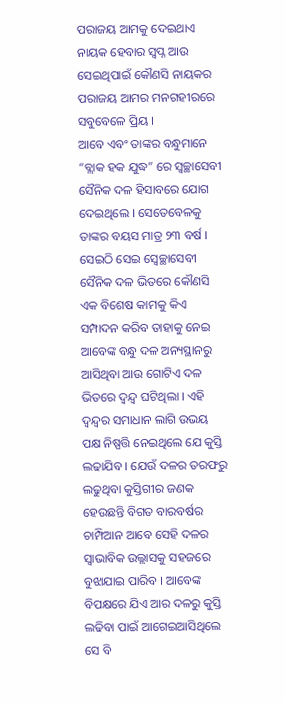ପରାଜୟ ଆମକୁ ଦେଇଥାଏ ନାୟକ ହେବାର ସ୍ୱପ୍ନ ଆଉ ସେଇଥିପାଇଁ କୌଣସି ନାୟକର ପରାଜୟ ଆମର ମନଗହୀରରେ ସବୁବେଳେ ପ୍ରିୟ ।
ଆବେ ଏବଂ ତାଙ୍କର ବନ୍ଧୁମାନେ “ବ୍ଲାକ ହକ ଯୁଦ୍ଧ” ରେ ସ୍ୱଚ୍ଛାସେବୀ ସୈନିକ ଦଳ ହିସାବରେ ଯୋଗ ଦେଇଥିଲେ । ସେତେବେଳକୁ ତାଙ୍କର ବୟସ ମାତ୍ର ୨୩ ବର୍ଷ । ସେଇଠି ସେଇ ସ୍ୱେଚ୍ଛାସେବୀ ସୈନିକ ଦଳ ଭିତରେ କୌଣସି ଏକ ବିଶେଷ କାମକୁ କିଏ ସମ୍ପାଦନ କରିବ ତାହାକୁ ନେଇ ଆବେଙ୍କ ବନ୍ଧୁ ଦଳ ଅନ୍ୟସ୍ଥାନରୁ ଆସିଥିବା ଆଉ ଗୋଟିଏ ଦଳ ଭିତରେ ଦ୍ୱନ୍ଦ୍ୱ ଘଟିଥିଲା । ଏହି ଦ୍ୱନ୍ଦ୍ୱର ସମାଧାନ ଲାଗି ଉଭୟ ପକ୍ଷ ନିଷ୍ପତ୍ତି ନେଇଥିଲେ ଯେ କୁସ୍ତି ଲଢାଯିବ । ଯେଉଁ ଦଳର ତରଫରୁ ଲଢୁଥିବା କୁସ୍ତିଗୀର ଜଣକ ହେଉଛନ୍ତି ବିଗତ ବାରବର୍ଷର ଚାମ୍ପିଆନ ଆବେ ସେହି ଦଳର ସ୍ୱାଭାବିକ ଉଲ୍ଲାସକୁ ସହଜରେ ବୁଝାଯାଇ ପାରିବ । ଆବେଙ୍କ ବିପକ୍ଷରେ ଯିଏ ଆର ଦଳରୁ କୁସ୍ତି ଲଢିବା ପାଇଁ ଆଗେଇଆସିଥିଲେ ସେ ବି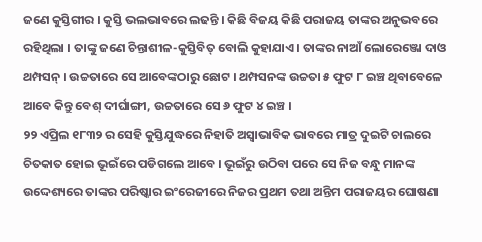ଜଣେ କୁସ୍ତିଗୀର । କୁସ୍ତି ଭଲଭାବରେ ଲଢନ୍ତି । କିଛି ବିଜୟ କିଛି ପରାଜୟ ତାଙ୍କର ଅନୁଭବରେ ରହିଥିଲା । ତାଙ୍କୁ ଜଣେ ଚିନ୍ତାଶୀଳ-କୁସ୍ତିବିତ୍ ବୋଲି କୁହାଯାଏ । ତାଙ୍କର ନାଆଁ ଲୋରେଞ୍ଜୋ ଦାଓ ଥମ୍ପସନ୍ । ଉଚ୍ଚତାରେ ସେ ଆବେଙ୍କଠାରୁ ଛୋଟ । ଥମ୍ପସନଙ୍କ ଉଚ୍ଚତା ୫ ଫୁଟ ୮ ଇଞ୍ଚ ଥିବାବେଳେ ଆବେ କିନ୍ତୁ ବେଶ୍ ଦୀର୍ଘାଙ୍ଗୀ, ଉଚ୍ଚତାରେ ସେ ୬ ଫୁଟ ୪ ଇଞ୍ଚ ।
୨୨ ଏପ୍ରିଲ ୧୮୩୨ ର ସେହି କୁସ୍ତିଯୁଦ୍ଧରେ ନିହାତି ଅସ୍ୱାଭାବିକ ଭାବରେ ମାତ୍ର ଦୁଇଟି ଚାଲରେ ଚିତକାତ ହୋଇ ଭୂଇଁରେ ପଡିଗଲେ ଆବେ । ଭୂଇଁରୁ ଉଠିବା ପରେ ସେ ନିଜ ବନ୍ଧୁ ମାନଙ୍କ ଉଦ୍ଦେଶ୍ୟରେ ତାଙ୍କର ପରିଷ୍କାର ଇଂରେଜୀରେ ନିଜର ପ୍ରଥମ ତଥା ଅନ୍ତିମ ପରାଜୟର ଘୋଷଣା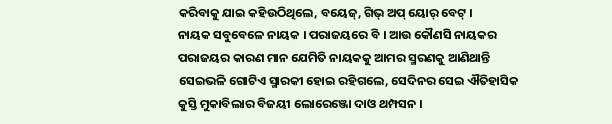କରିବାକୁ ଯାଇ କହିଉଠିଥିଲେ, ବୟେଜ୍, ଗିଭ୍ ଅପ୍ ୟୋର୍ ବେଟ୍ ।
ନାୟକ ସବୁବେଳେ ନାୟକ । ପରାଜୟରେ ବି । ଆଉ କୌଣସି ନାୟକର ପରାଜୟର କାରଣ ମାନ ଯେମିତି ନାୟକକୁ ଆମର ସ୍ମରଣକୁ ଆଣିଥାନ୍ତି ସେଇଭଳି ଗୋଟିଏ ସ୍ମାରକୀ ହୋଇ ରହିଗଲେ, ସେଦିନର ସେଇ ଐତିହାସିକ କୁସ୍ତି ମୁକାବିଲାର ବିଜୟୀ ଲୋରେଞ୍ଜୋ ଦାଓ ଥମ୍ପସନ ।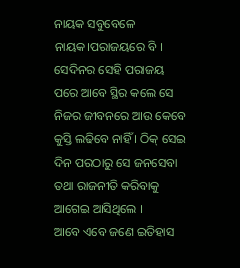ନାୟକ ସବୁବେଳେ ନାୟକ।ପରାଜୟରେ ବି । ସେଦିନର ସେହି ପରାଜୟ ପରେ ଆବେ ସ୍ଥିର କଲେ ସେ ନିଜର ଜୀବନରେ ଆଉ କେବେ କୁସ୍ତି ଲଢିବେ ନାହିଁ । ଠିକ୍ ସେଇ ଦିନ ପରଠାରୁ ସେ ଜନସେବା ତଥା ରାଜନୀତି କରିବାକୁ ଆଗେଇ ଆସିଥିଲେ ।
ଆବେ ଏବେ ଜଣେ ଇତିହାସ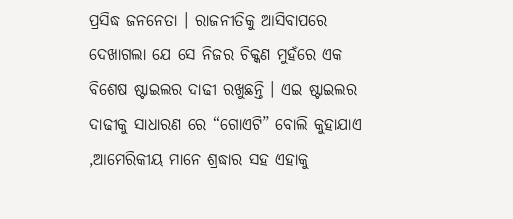ପ୍ରସିଦ୍ଧ ଜନନେତା । ରାଜନୀତିକୁ ଆସିବାପରେ ଦେଖାଗଲା ଯେ ସେ ନିଜର ଚିକ୍କଣ ମୁହଁରେ ଏକ ବିଶେଷ ଷ୍ଟାଇଲର ଦାଢୀ ରଖୁଛନ୍ତି । ଏଇ ଷ୍ଟାଇଲର ଦାଢୀକୁ ସାଧାରଣ ରେ “ଗୋଏଟି” ବୋଲି କୁହାଯାଏ ,ଆମେରିକୀୟ ମାନେ ଶ୍ରଦ୍ଧାର ସହ ଏହାକୁ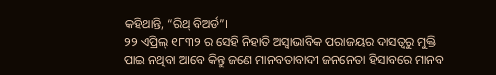କହିଥାନ୍ତି, “ରିଥ୍ ବିଅର୍ଡ”।
୨୨ ଏପ୍ରିଲ୍ ୧୮୩୨ ର ସେହି ନିହାତି ଅସ୍ୱାଭାବିକ ପରାଜୟର ଦାସତ୍ୱରୁ ମୁକ୍ତି ପାଇ ନଥିବା ଆବେ କିନ୍ତୁ ଜଣେ ମାନବତାବାଦୀ ଜନନେତା ହିସାବରେ ମାନବ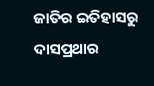ଜାତିର ଇତିହାସରୁ ଦାସପ୍ରଥାର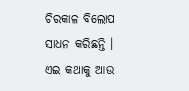ଚିରକାଳ ବିଲୋପ ସାଧନ କରିଛନ୍ତି ।
ଏଇ କଥାକୁ ଆଉ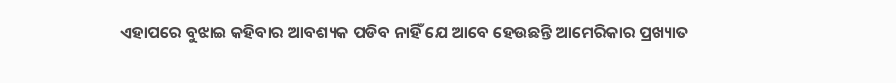ଏହାପରେ ବୁଝାଇ କହିବାର ଆବଶ୍ୟକ ପଡିବ ନାହିଁ ଯେ ଆବେ ହେଉଛନ୍ତି ଆମେରିକାର ପ୍ରଖ୍ୟାତ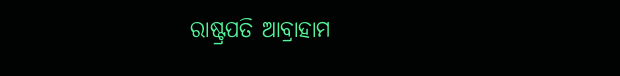ରାଷ୍ଟ୍ରପତି ଆବ୍ରାହାମ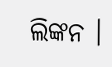ଲିଙ୍କନ ।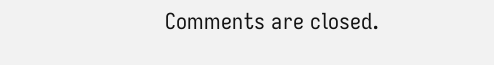Comments are closed.